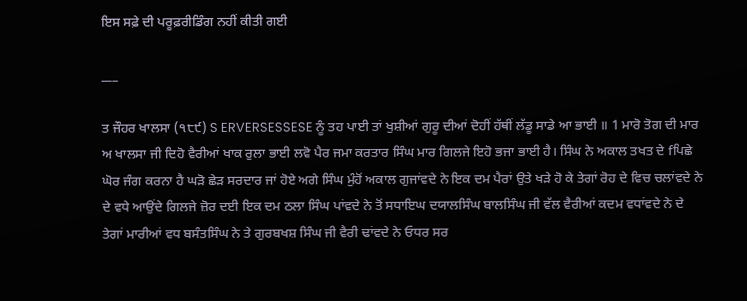ਇਸ ਸਫ਼ੇ ਦੀ ਪਰੂਫ਼ਰੀਡਿੰਗ ਨਹੀਂ ਕੀਤੀ ਗਈ

___

ਤ ਜੌਹਰ ਖਾਲਸਾ (੧੮੯) S ERVERSESSESE ਨੂੰ ਤਹ ਪਾਈ ਤਾਂ ਖੁਸ਼ੀਆਂ ਗੁਰੂ ਦੀਆਂ ਦੋਹੀਂ ਹੱਥੀਂ ਲੱਡੂ ਸਾਡੇ ਆ ਭਾਈ ॥ 1 ਮਾਰੋ ਤੋਗ ਦੀ ਮਾਰ ਅ ਖਾਲਸਾ ਜੀ ਦਿਹੋ ਵੈਰੀਆਂ ਖਾਕ ਰੁਲਾ ਭਾਈ ਲਵੋ ਪੈਰ ਜਮਾ ਕਰਤਾਰ ਸਿੰਘ ਮਾਰ ਗਿਲਜੇ ਇਹੋ ਭਜਾ ਭਾਈ ਹੈ। ਸਿੰਘ ਨੇ ਅਕਾਲ ਤਖਤ ਦੇ fਪਿਛੇ ਘੋਰ ਜੰਗ ਕਰਨਾ ਹੈ ਘੜੋ ਛੇੜ ਸਰਦਾਰ ਜਾਂ ਹੋਏ ਅਗੇ ਸਿੰਘ ਮੁੰਹੋਂ ਅਕਾਲ ਗੁਜਾਂਵਦੇ ਨੇ ਇਕ ਦਮ ਪੈਰਾਂ ਉਤੇ ਖੜੇ ਹੋ ਕੇ ਤੇਗਾਂ ਰੋਹ ਦੇ ਵਿਚ ਚਲਾਂਵਦੇ ਨੇ ਦੇ ਵਧੇ ਆਉਂਦੇ ਗਿਲਜੇ ਜ਼ੋਰ ਦਈ ਇਕ ਦਮ ਠਲਾ ਸਿੰਘ ਪਾਂਵਦੇ ਨੇ ਤੋਂ ਸਧਾਇਘ ਦਯਾਲਸਿੰਘ ਬਾਲਸਿੰਘ ਜੀ ਵੱਲ ਵੈਰੀਆਂ ਕਦਮ ਵਧਾਂਵਦੇ ਨੇ ਦੇ ਤੇਗਾਂ ਮਾਰੀਆਂ ਵਧ ਬਸੰਤਸਿੰਘ ਨੇ ਤੇ ਗੁਰਬਖਸ਼ ਸਿੰਘ ਜੀ ਵੈਰੀ ਢਾਂਵਦੇ ਨੇ ਓਧਰ ਸਰ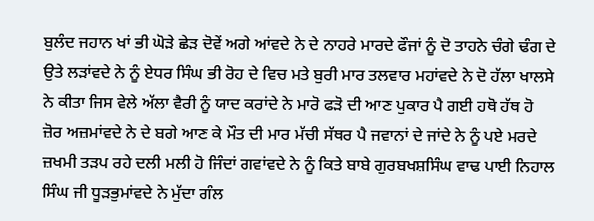ਬੁਲੰਦ ਜਹਾਨ ਖਾਂ ਭੀ ਘੋੜੇ ਛੇੜ ਦੋਵੇਂ ਅਗੇ ਆਂਵਦੇ ਨੇ ਦੇ ਨਾਹਰੇ ਮਾਰਦੇ ਫੌਜਾਂ ਨੂੰ ਦੋ ਤਾਹਨੇ ਚੰਗੇ ਢੰਗ ਦੇ ਉਤੇ ਲੜਾਂਵਦੇ ਨੇ ਨੂੰ ਏਧਰ ਸਿੰਘ ਭੀ ਰੋਹ ਦੇ ਵਿਚ ਮਤੇ ਬੁਰੀ ਮਾਰ ਤਲਵਾਰ ਮਹਾਂਵਦੇ ਨੇ ਦੋ ਹੱਲਾ ਖਾਲਸੇ ਨੇ ਕੀਤਾ ਜਿਸ ਵੇਲੇ ਅੱਲਾ ਵੈਰੀ ਨੂੰ ਯਾਦ ਕਰਾਂਦੇ ਨੇ ਮਾਰੋ ਫੜੋ ਦੀ ਆਣ ਪੁਕਾਰ ਪੈ ਗਈ ਹਥੋ ਹੱਥ ਹੋ ਜ਼ੋਰ ਅਜ਼ਮਾਂਵਦੇ ਨੇ ਦੇ ਬਗੇ ਆਣ ਕੇ ਮੌਤ ਦੀ ਮਾਰ ਮੱਚੀ ਸੱਥਰ ਪੈ ਜਵਾਨਾਂ ਦੇ ਜਾਂਦੇ ਨੇ ਨੂੰ ਪਏ ਮਰਦੇ ਜ਼ਖਮੀ ਤੜਪ ਰਹੇ ਦਲੀ ਮਲੀ ਹੋ ਜਿੰਦਾਂ ਗਵਾਂਵਦੇ ਨੇ ਨੂੰ ਕਿਤੇ ਬਾਬੇ ਗੁਰਬਖਸ਼ਸਿੰਘ ਵਾਢ ਪਾਈ ਨਿਹਾਲ ਸਿੰਘ ਜੀ ਧੂੜਭੁਮਾਂਵਦੇ ਨੇ ਮੁੱਦਾ ਗੰਲ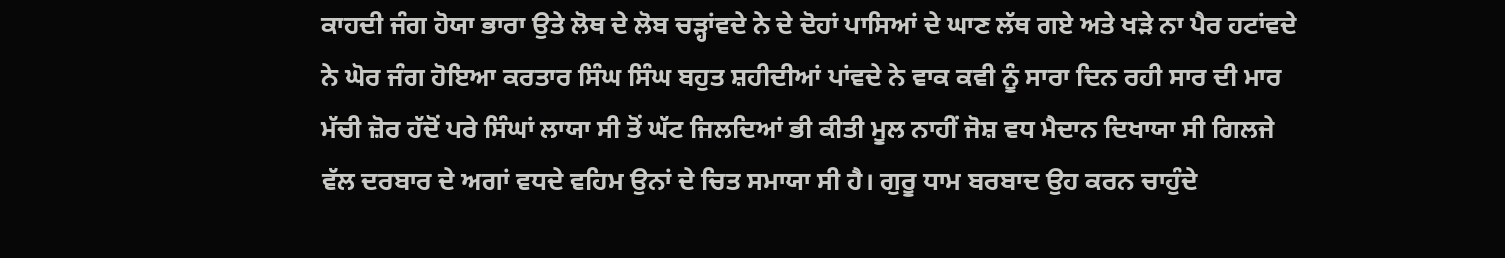ਕਾਹਦੀ ਜੰਗ ਹੋਯਾ ਭਾਰਾ ਉਤੇ ਲੋਥ ਦੇ ਲੋਬ ਚੜ੍ਹਾਂਵਦੇ ਨੇ ਦੇ ਦੋਹਾਂ ਪਾਸਿਆਂ ਦੇ ਘਾਣ ਲੱਥ ਗਏ ਅਤੇ ਖੜੇ ਨਾ ਪੈਰ ਹਟਾਂਵਦੇ ਨੇ ਘੋਰ ਜੰਗ ਹੋਇਆ ਕਰਤਾਰ ਸਿੰਘ ਸਿੰਘ ਬਹੁਤ ਸ਼ਹੀਦੀਆਂ ਪਾਂਵਦੇ ਨੇ ਵਾਕ ਕਵੀ ਨੂੰ ਸਾਰਾ ਦਿਨ ਰਹੀ ਸਾਰ ਦੀ ਮਾਰ ਮੱਚੀ ਜ਼ੋਰ ਹੱਦੋਂ ਪਰੇ ਸਿੰਘਾਂ ਲਾਯਾ ਸੀ ਤੋਂ ਘੱਟ ਜਿਲਦਿਆਂ ਭੀ ਕੀਤੀ ਮੂਲ ਨਾਹੀਂ ਜੋਸ਼ ਵਧ ਮੈਦਾਨ ਦਿਖਾਯਾ ਸੀ ਗਿਲਜੇ ਵੱਲ ਦਰਬਾਰ ਦੇ ਅਗਾਂ ਵਧਦੇ ਵਹਿਮ ਉਨਾਂ ਦੇ ਚਿਤ ਸਮਾਯਾ ਸੀ ਹੈ। ਗੁਰੂ ਧਾਮ ਬਰਬਾਦ ਉਹ ਕਰਨ ਚਾਹੁੰਦੇ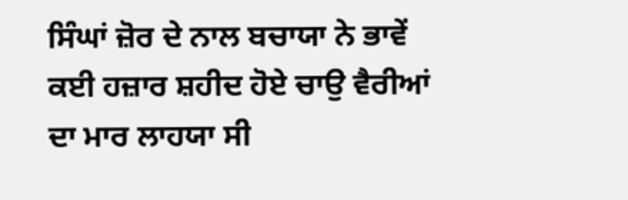ਸਿੰਘਾਂ ਜ਼ੋਰ ਦੇ ਨਾਲ ਬਚਾਯਾ ਨੇ ਭਾਵੇਂ ਕਈ ਹਜ਼ਾਰ ਸ਼ਹੀਦ ਹੋਏ ਚਾਉ ਵੈਰੀਆਂ ਦਾ ਮਾਰ ਲਾਹਯਾ ਸੀ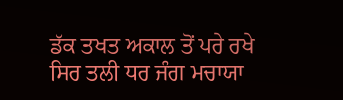ਡੱਕ ਤਖਤ ਅਕਾਲ ਤੋਂ ਪਰੇ ਰਖੇ ਸਿਰ ਤਲੀ ਧਰ ਜੰਗ ਮਚਾਯਾ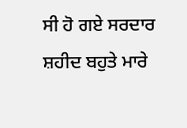ਸੀ ਹੋ ਗਏ ਸਰਦਾਰ ਸ਼ਹੀਦ ਬਹੁਤੇ ਮਾਰੇ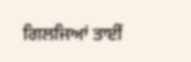ਗਿਲਜਿਆਂ ਤਾਈਂ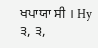ਖਪਾਯਾ ਸੀ । Hy ੩, ੩,